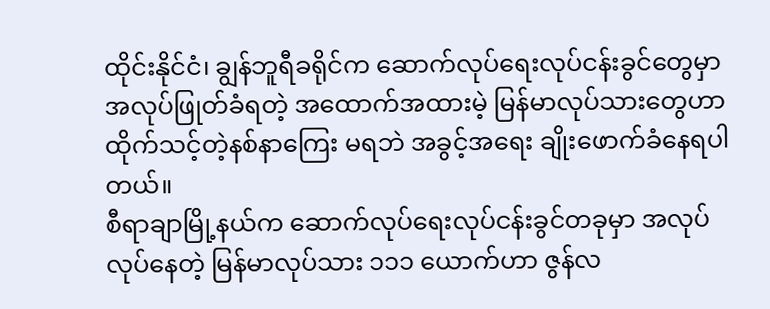ထိုင်းနိုင်ငံ၊ ချွန်ဘူရီခရိုင်က ဆောက်လုပ်ရေးလုပ်ငန်းခွင်တွေမှာ အလုပ်ဖြုတ်ခံရတဲ့ အထောက်အထားမဲ့ မြန်မာလုပ်သားတွေဟာ ထိုက်သင့်တဲ့နစ်နာကြေး မရဘဲ အခွင့်အရေး ချိုးဖောက်ခံနေရပါတယ်။
စီရာချာမြို့နယ်က ဆောက်လုပ်ရေးလုပ်ငန်းခွင်တခုမှာ အလုပ်လုပ်နေတဲ့ မြန်မာလုပ်သား ၁၁၁ ယောက်ဟာ ဇွန်လ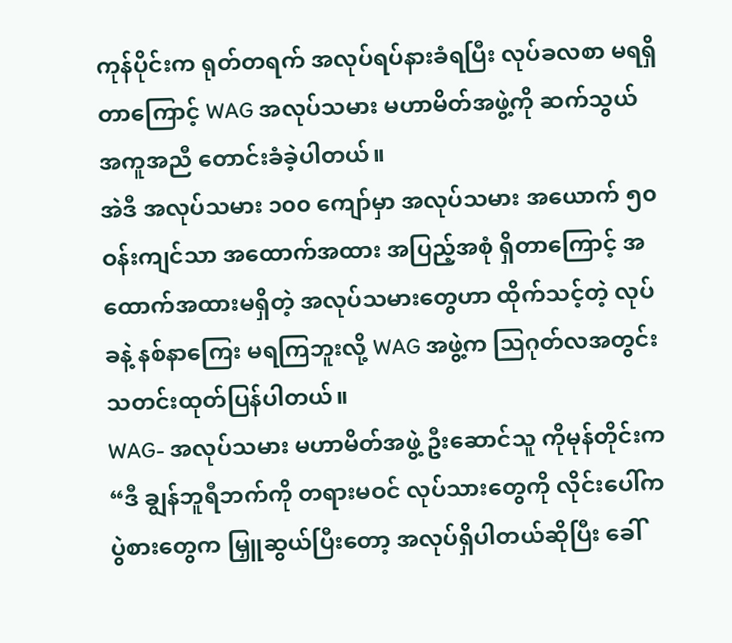ကုန်ပိုင်းက ရုတ်တရက် အလုပ်ရပ်နားခံရပြီး လုပ်ခလစာ မရရှိတာကြောင့် WAG အလုပ်သမား မဟာမိတ်အဖွဲ့ကို ဆက်သွယ် အကူအညီ တောင်းခံခဲ့ပါတယ်။
အဲဒီ အလုပ်သမား ၁၀၀ ကျော်မှာ အလုပ်သမား အယောက် ၅၀ ဝန်းကျင်သာ အထောက်အထား အပြည့်အစုံ ရှိတာကြောင့် အထောက်အထားမရှိတဲ့ အလုပ်သမားတွေဟာ ထိုက်သင့်တဲ့ လုပ်ခနဲ့ နစ်နာကြေး မရကြဘူးလို့ WAG အဖွဲ့က ဩဂုတ်လအတွင်း သတင်းထုတ်ပြန်ပါတယ်။
WAG- အလုပ်သမား မဟာမိတ်အဖွဲ့ ဦးဆောင်သူ ကိုမုန်တိုင်းက “ဒီ ချွန်ဘူရီဘက်ကို တရားမဝင် လုပ်သားတွေကို လိုင်းပေါ်က ပွဲစားတွေက မြှူဆွယ်ပြီးတော့ အလုပ်ရှိပါတယ်ဆိုပြီး ခေါ်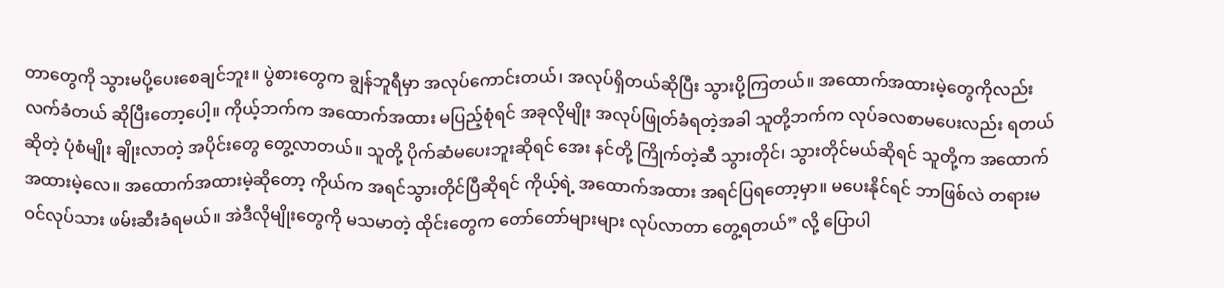တာတွေကို သွားမပို့ပေးစေချင်ဘူး။ ပွဲစားတွေက ချွန်ဘူရီမှာ အလုပ်ကောင်းတယ်၊ အလုပ်ရှိတယ်ဆိုပြီး သွားပို့ကြတယ်။ အထောက်အထားမဲ့တွေကိုလည်း လက်ခံတယ် ဆိုပြီးတော့ပေါ့။ ကိုယ့်ဘက်က အထောက်အထား မပြည့်စုံရင် အခုလိုမျိုး အလုပ်ဖြုတ်ခံရတဲ့အခါ သူတို့ဘက်က လုပ်ခလစာမပေးလည်း ရတယ်ဆိုတဲ့ ပုံစံမျိုး ချိုးလာတဲ့ အပိုင်းတွေ တွေ့လာတယ်။ သူတို့ ပိုက်ဆံမပေးဘူးဆိုရင် အေး နင်တို့ ကြိုက်တဲ့ဆီ သွားတိုင်၊ သွားတိုင်မယ်ဆိုရင် သူတို့က အထောက်အထားမဲ့လေ။ အထောက်အထားမဲ့ဆိုတော့ ကိုယ်က အရင်သွားတိုင်ပြီဆိုရင် ကိုယ့်ရဲ့ အထောက်အထား အရင်ပြရတော့မှာ။ မပေးနိုင်ရင် ဘာဖြစ်လဲ တရားမဝင်လုပ်သား ဖမ်းဆီးခံရမယ်။ အဲဒီလိုမျိုးတွေကို မသမာတဲ့ ထိုင်းတွေက တော်တော်များများ လုပ်လာတာ တွေ့ရတယ်” လို့ ပြောပါ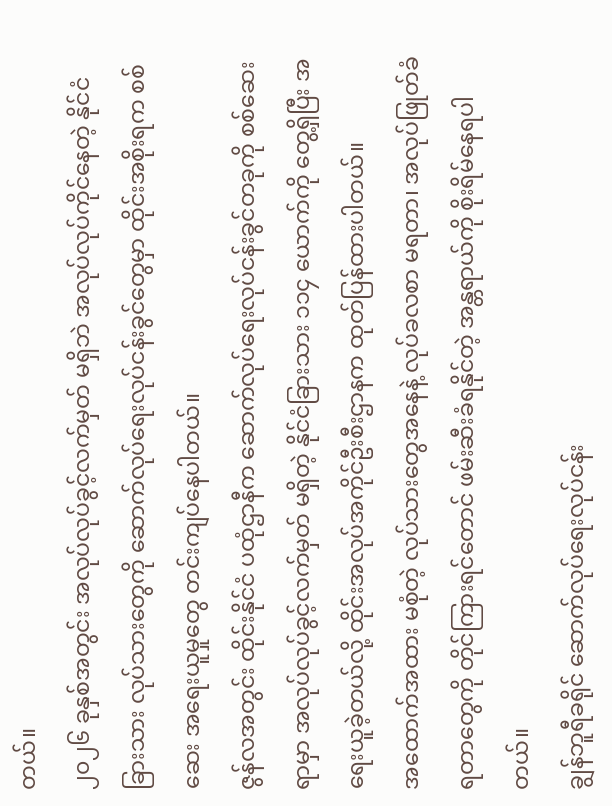တယ်။
၂၀၂၆ ခုနှစ်အတွင်း အလုပ်လုပ်ခွင့်လက်မှတ် မရှိဘဲ အလုပ်လုပ်ကိုင်နေတဲ့ နိုင်ငံခြားသား လုပ်သားတွေကို ဆောက်လုပ်ရေးလုပ်ငန်းခွင်တွေမှာ ထိုင်းအစိုးရက စစ်ဆေး အရေးယူမှုတွေ တင်းကျပ်နေပါတယ်။
ဇွန်လအတွင်း ထိုင်းနိုင်ငံ ပထုံဌာနီက ဆောက်လုပ်ရေးလုပ်ငန်းခွင်တခုကို စစ်ဆေးရာမှာ အလုပ်လုပ်ခွင့်လက်မှတ် မရှိတဲ့ နိုင်ငံခြားသား ၁၁၄ ယောက်ကို တွေ့ရှိပြီး အရေးယူခဲ့တယ်လို့ ထိုင်းအလုပ်အကိုင်ဦးစီးဌာနက ထုတ်ပြန်ထားပါတယ်။
အထောက်အထား မစုံတဲ့ လုပ်သားတွေအနေနဲ့ လုပ်ခလစာ မရတာ၊ အလုပ်ဖြုတ်ခံရတာတွေကို တိုင်ကြားရင်တောင် ဖမ်းဆီးခံရနိုင်တဲ့ အန္တရာယ်ကို စိုးရိမ်နေရပါတယ်။
ချွန်ဘူရီခရိုင် ဆောက်လုပ်ရေးလုပ်ငန်း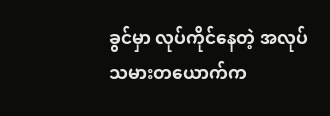ခွင်မှာ လုပ်ကိုင်နေတဲ့ အလုပ်သမားတယောက်က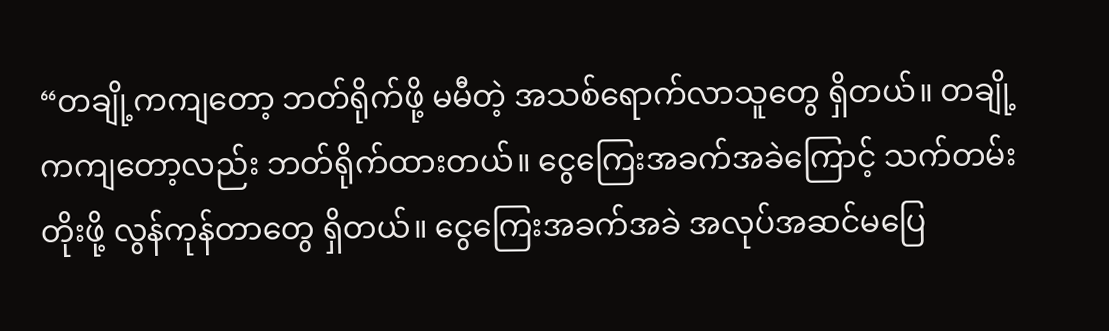“တချို့ကကျတော့ ဘတ်ရိုက်ဖို့ မမီတဲ့ အသစ်ရောက်လာသူတွေ ရှိတယ်။ တချို့ကကျတော့လည်း ဘတ်ရိုက်ထားတယ်။ ငွေကြေးအခက်အခဲကြောင့် သက်တမ်းတိုးဖို့ လွန်ကုန်တာတွေ ရှိတယ်။ ငွေကြေးအခက်အခဲ အလုပ်အဆင်မပြေ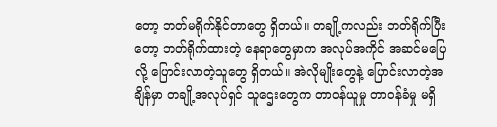တော့ ဘတ်မရိုက်နိုင်တာတွေ ရှိတယ်။ တချို့ကလည်း ဘတ်ရိုက်ပြီးတော့ ဘတ်ရိုက်ထားတဲ့ နေရာတွေမှာက အလုပ်အကိုင် အဆင်မပြေလို့ ပြောင်းလာတဲ့သူတွေ ရှိတယ်။ အဲလိုမျိုးတွေနဲ့ ပြောင်းလာတဲ့အချိန်မှာ တချို့အလုပ်ရှင် သူဌေးတွေက တာဝန်ယူမှု တာဝန်ခံမှု မရှိ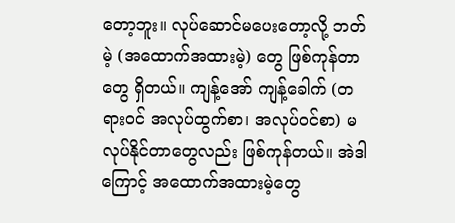တော့ဘူး။ လုပ်ဆောင်မပေးတော့လို့ ဘတ်မဲ့ (အထောက်အထားမဲ့) တွေ ဖြစ်ကုန်တာတွေ ရှိတယ်။ ကျန့်အော် ကျန့်ခေါက် (တရားဝင် အလုပ်ထွက်စာ၊ အလုပ်ဝင်စာ) မလုပ်နိုင်တာတွေလည်း ဖြစ်ကုန်တယ်။ အဲဒါကြောင့် အထောက်အထားမဲ့တွေ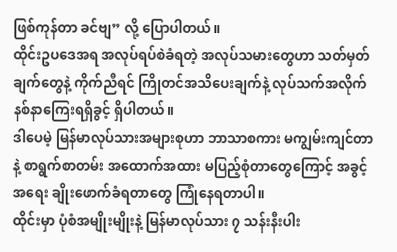ဖြစ်ကုန်တာ ခင်ဗျ” လို့ ပြောပါတယ်။
ထိုင်းဥပဒေအရ အလုပ်ရပ်စဲခံရတဲ့ အလုပ်သမားတွေဟာ သတ်မှတ်ချက်တွေနဲ့ ကိုက်ညီရင် ကြိုတင်အသိပေးချက်နဲ့ လုပ်သက်အလိုက် နစ်နာကြေးရရှိခွင့် ရှိပါတယ်။
ဒါပေမဲ့ မြန်မာလုပ်သားအများစုဟာ ဘာသာစကား မကျွမ်းကျင်တာနဲ့ စာရွက်စာတမ်း အထောက်အထား မပြည့်စုံတာတွေကြောင့် အခွင့်အရေး ချိုးဖောက်ခံရတာတွေ ကြုံနေရတာပါ။
ထိုင်းမှာ ပုံစံအမျိုးမျိုးနဲ့ မြန်မာလုပ်သား ၇ သန်းနီးပါး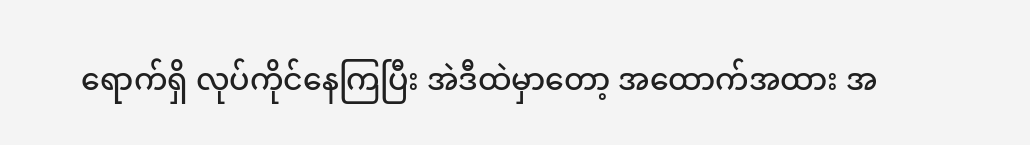ရောက်ရှိ လုပ်ကိုင်နေကြပြီး အဲဒီထဲမှာတော့ အထောက်အထား အ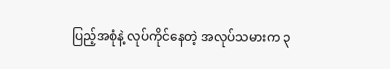ပြည့်အစုံနဲ့ လုပ်ကိုင်နေတဲ့ အလုပ်သမားက ၃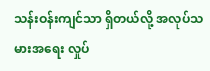သန်းဝန်းကျင်သာ ရှိတယ်လို့ အလုပ်သမားအရေး လှုပ်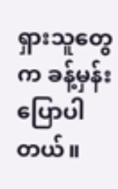ရှားသူတွေက ခန့်မှန်း ပြောပါတယ်။